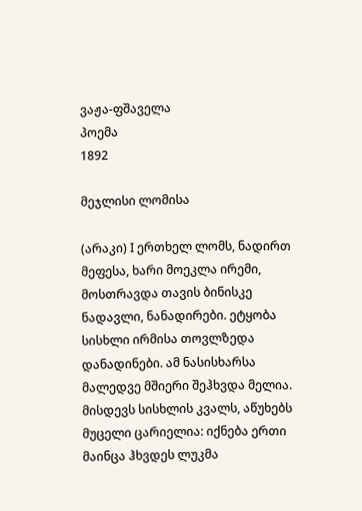ვაჟა-ფშაველა
პოემა
1892

მეჯლისი ლომისა

(არაკი) I ერთხელ ლომს, ნადირთ მეფესა, ხარი მოეკლა ირემი, მოსთრავდა თავის ბინისკე ნადავლი, ნანადირები. ეტყობა სისხლი ირმისა თოვლზედა დანადინები. ამ ნასისხარსა მალედვე მშიერი შეჰხვდა მელია. მისდევს სისხლის კვალს, აწუხებს მუცელი ცარიელია: იქნება ერთი მაინცა ჰხვდეს ლუკმა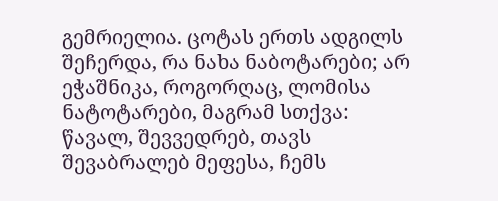გემრიელია. ცოტას ერთს ადგილს შეჩერდა, რა ნახა ნაბოტარები; არ ეჭაშნიკა, როგორღაც, ლომისა ნატოტარები, მაგრამ სთქვა: წავალ, შევვედრებ, თავს შევაბრალებ მეფესა, ჩემს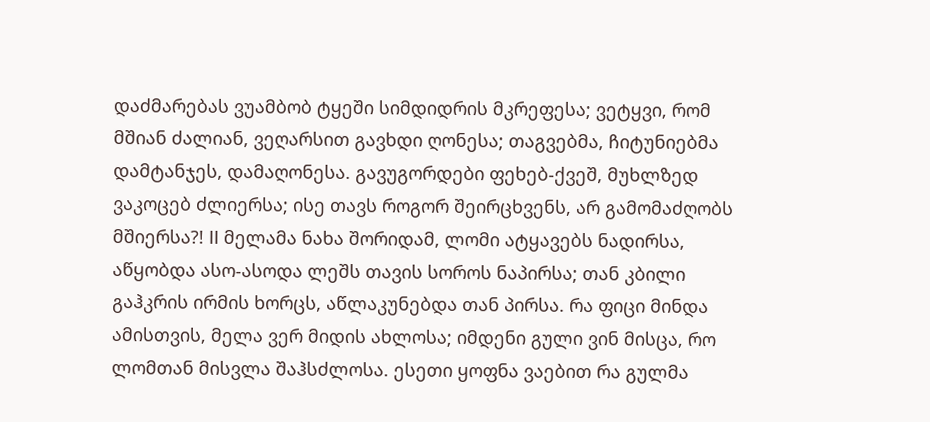დაძმარებას ვუამბობ ტყეში სიმდიდრის მკრეფესა; ვეტყვი, რომ მშიან ძალიან, ვეღარსით გავხდი ღონესა; თაგვებმა, ჩიტუნიებმა დამტანჯეს, დამაღონესა. გავუგორდები ფეხებ-ქვეშ, მუხლზედ ვაკოცებ ძლიერსა; ისე თავს როგორ შეირცხვენს, არ გამომაძღობს მშიერსა?! II მელამა ნახა შორიდამ, ლომი ატყავებს ნადირსა, აწყობდა ასო-ასოდა ლეშს თავის სოროს ნაპირსა; თან კბილი გაჰკრის ირმის ხორცს, აწლაკუნებდა თან პირსა. რა ფიცი მინდა ამისთვის, მელა ვერ მიდის ახლოსა; იმდენი გული ვინ მისცა, რო ლომთან მისვლა შაჰსძლოსა. ესეთი ყოფნა ვაებით რა გულმა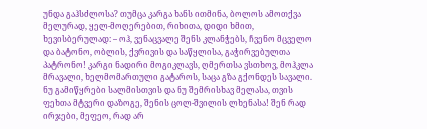უნდა გაჰსძლოსა? თუმცა კარგა ხანს ითმინა, ბოლოს ამოთქვა მელურად, ყელ-მოღერებით, რიხითა, დიდი ხმით, ხევისბერულად: – ოჰ, ვენაცვალე შენს კლანჭებს, ჩვენო მცველო და ბატონო, ობლის, ქვრივის და საწყლისა, გაჭირვებულთა პატრონო! კარგი ნადირი მოგიკლავს, ღმერთსა ვსთხოვ, მოჰკლა მრავალი, ხელმომართული გატაროს, საცა გზა გქონდეს სავალი. ნუ გამიწყრები სალმისთვის და ნუ შემრისხავ მელასა, თვის ფეხთა მტვერი დაზოგე, შენის ცოლ-შვილის ლხენასა! შენ რად ირჯები, მეფეო, რად არ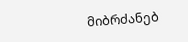მიბრძანებ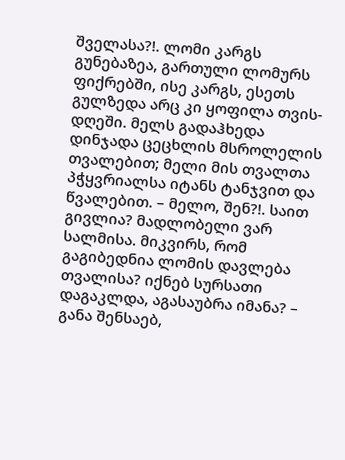შველასა?!. ლომი კარგს გუნებაზეა, გართული ლომურს ფიქრებში, ისე კარგს, ესეთს გულზედა არც კი ყოფილა თვის-დღეში. მელს გადაჰხედა დინჯადა ცეცხლის მსროლელის თვალებით; მელი მის თვალთა პჭყვრიალსა იტანს ტანჯვით და წვალებით. – მელო, შენ?!. საით გივლია? მადლობელი ვარ სალმისა. მიკვირს, რომ გაგიბედნია ლომის დავლება თვალისა? იქნებ სურსათი დაგაკლდა, აგასაუბრა იმანა? – განა შენსაებ,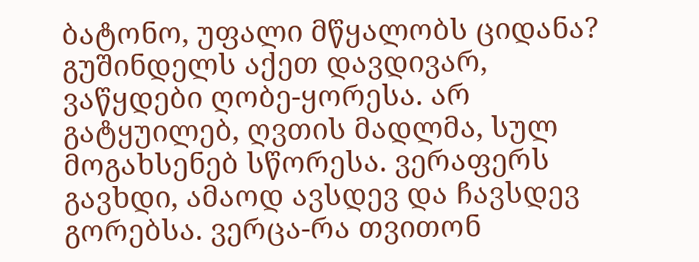ბატონო, უფალი მწყალობს ციდანა? გუშინდელს აქეთ დავდივარ, ვაწყდები ღობე-ყორესა. არ გატყუილებ, ღვთის მადლმა, სულ მოგახსენებ სწორესა. ვერაფერს გავხდი, ამაოდ ავსდევ და ჩავსდევ გორებსა. ვერცა-რა თვითონ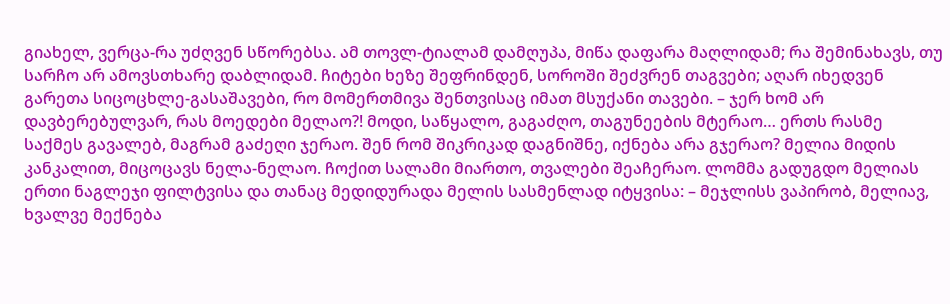გიახელ, ვერცა-რა უძღვენ სწორებსა. ამ თოვლ-ტიალამ დამღუპა, მიწა დაფარა მაღლიდამ; რა შემინახავს, თუ სარჩო არ ამოვსთხარე დაბლიდამ. ჩიტები ხეზე შეფრინდენ, სოროში შეძვრენ თაგვები; აღარ იხედვენ გარეთა სიცოცხლე-გასაშავები, რო მომერთმივა შენთვისაც იმათ მსუქანი თავები. – ჯერ ხომ არ დავბერებულვარ, რას მოედები მელაო?! მოდი, საწყალო, გაგაძღო, თაგუნეების მტერაო… ერთს რასმე საქმეს გავალებ, მაგრამ გაძეღი ჯერაო. შენ რომ შიკრიკად დაგნიშნე, იქნება არა გჯერაო? მელია მიდის კანკალით, მიცოცავს ნელა-ნელაო. ჩოქით სალამი მიართო, თვალები შეაჩერაო. ლომმა გადუგდო მელიას ერთი ნაგლეჯი ფილტვისა და თანაც მედიდურადა მელის სასმენლად იტყვისა: – მეჯლისს ვაპირობ, მელიავ, ხვალვე მექნება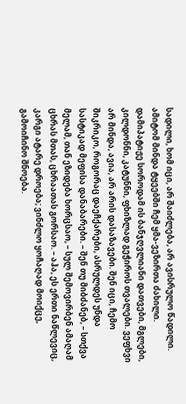სადილი, ხომ იცი, არ შაიძლება, არ ავისრულო წადილი. ამიტომ მინდა ტყეებში ჩემ ყმა-ვეზირთა ძახილი. დამიპატიჟე სოროდამ ის ბანჯღვლიანი დათვები, მგლები, კილდონნი, კატუნნი, ფხიზლად გეჭიროს თვალები. ვეფხვი არ მინდა, ავია, არ არის დასაზავები. შენ იცი, ჩემო შიკრიკო, როგორაც დაეჩქარები, ასრულდეს უნდა სასტიკად მეფისა დანაბარები. – შენ თუ მიბძანებ, – სთქვა მელამ, თან ეზიდება ხორცსაო, – სულ შემოვირბენ ამაღამ ცხრას მთას, ცხრაათას გორსაო. – აჰა, ეს ერთი ნაწლევიც, კარგი ატარე დროება; ვინძლო ყოჩაღად მოიქცე, გამოიჩინო შნოება.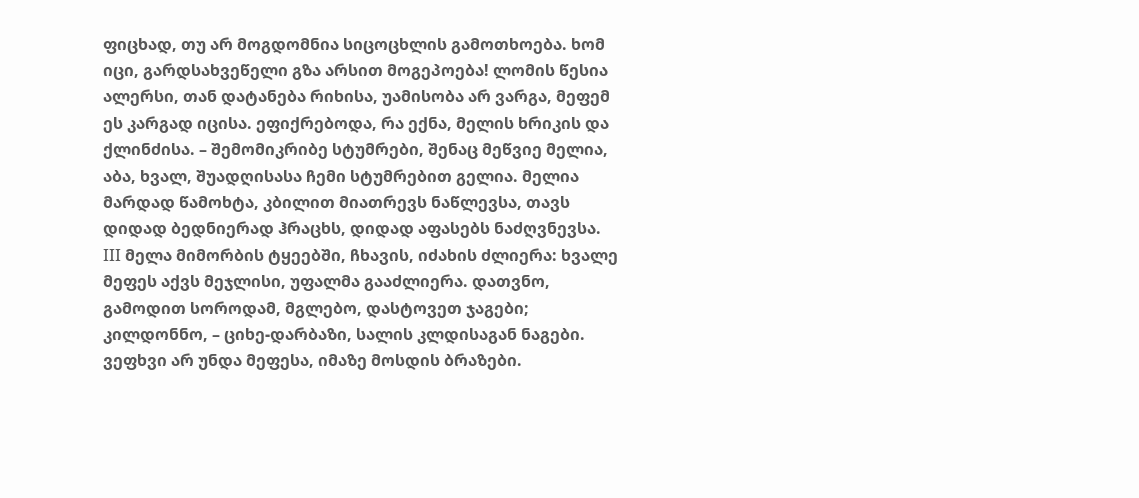ფიცხად, თუ არ მოგდომნია სიცოცხლის გამოთხოება. ხომ იცი, გარდსახვეწელი გზა არსით მოგეპოება! ლომის წესია ალერსი, თან დატანება რიხისა, უამისობა არ ვარგა, მეფემ ეს კარგად იცისა. ეფიქრებოდა, რა ექნა, მელის ხრიკის და ქლინძისა. – შემომიკრიბე სტუმრები, შენაც მეწვიე მელია, აბა, ხვალ, შუადღისასა ჩემი სტუმრებით გელია. მელია მარდად წამოხტა, კბილით მიათრევს ნაწლევსა, თავს დიდად ბედნიერად ჰრაცხს, დიდად აფასებს ნაძღვნევსა. III მელა მიმორბის ტყეებში, ჩხავის, იძახის ძლიერა: ხვალე მეფეს აქვს მეჯლისი, უფალმა გააძლიერა. დათვნო, გამოდით სოროდამ, მგლებო, დასტოვეთ ჯაგები; კილდონნო, – ციხე-დარბაზი, სალის კლდისაგან ნაგები. ვეფხვი არ უნდა მეფესა, იმაზე მოსდის ბრაზები.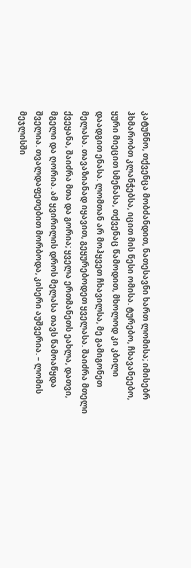კატუნნო, თქვენცა მობძანდით, ნათესავნი ხართ ლომისა; იმისებრ ჰხმარობთ კლანჭებსა, იცით მის წესი ომისა. ტურებო, ჩხავანეებო, ყური მიეცით სმენასა, თქვენაც წამოდით, მხოლოდ კი კბილი დაადგით ენასა. ლომთან არ მოჰყვეთ ჩხავილსა, მე გამიგონეთ მელასა. თავაზიანად იყავით, გეყურებოდეთ ყველასა. შაიძრა მთელი ქვეყანა, შაიძრა მთა და გორია; ყველა ერთმანეთს ეახლა, დათვი, მგელი და ღორია. ამ ყვირილის დროს მელასა თავს წამოაწყდა შველია. თვალდაფეთებით მორბოდა, კისერი აუშვერია. – ლომის მეჯლისში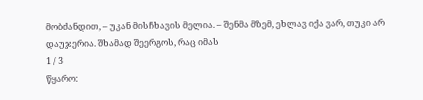მობძანდით, – უკან მისჩხავის მელია. – შენმა მზემ, ეხლავ იქა ვარ, თუკი არ დაუჯერია. შხამად შეერგოს, რაც იმას
1 / 3
წყარო: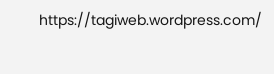https://tagiweb.wordpress.com/